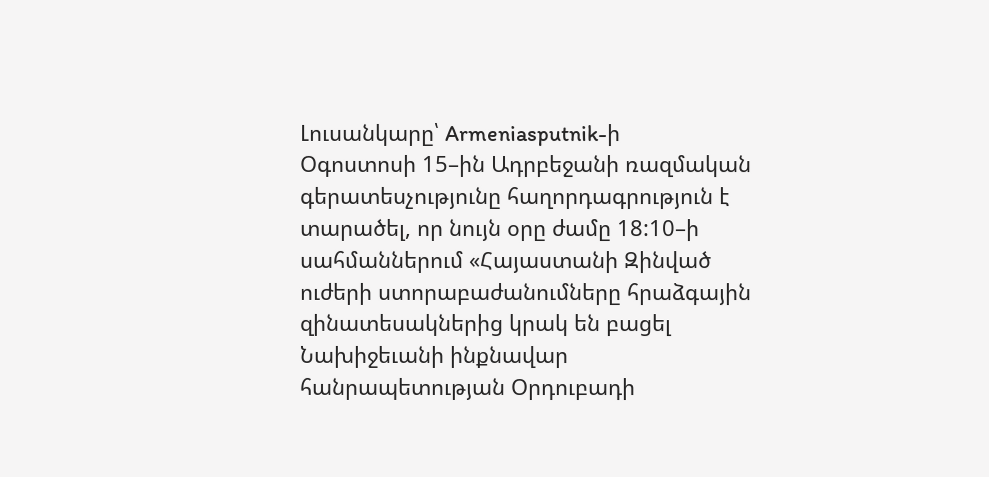Լուսանկարը՝ Armeniasputnik-ի
Օգոստոսի 15–ին Ադրբեջանի ռազմական գերատեսչությունը հաղորդագրություն է տարածել, որ նույն օրը ժամը 18:10–ի սահմաններում «Հայաստանի Զինված ուժերի ստորաբաժանումները հրաձգային զինատեսակներից կրակ են բացել Նախիջեւանի ինքնավար հանրապետության Օրդուբադի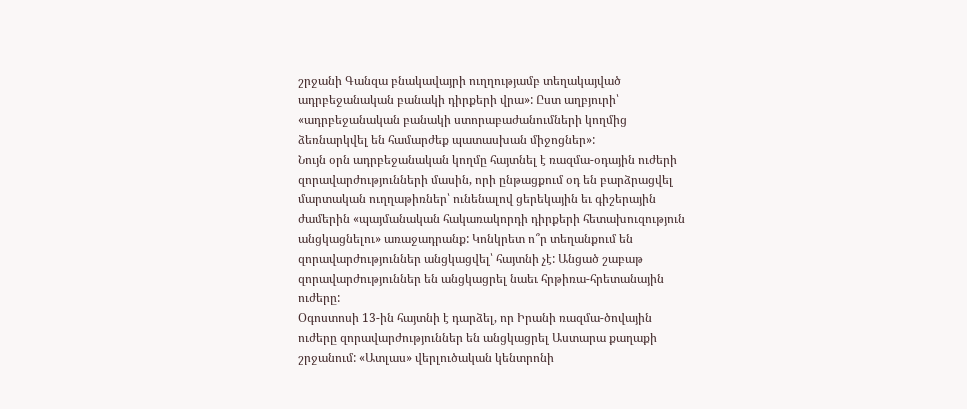շրջանի Գանզա բնակավայրի ուղղությամբ տեղակայված ադրբեջանական բանակի դիրքերի վրա»: Ըստ աղբյուրի՝ «ադրբեջանական բանակի ստորաբաժանումների կողմից ձեռնարկվել են համարժեք պատասխան միջոցներ»:
Նույն օրն ադրբեջանական կողմը հայտնել է ռազմա-օդային ուժերի զորավարժությունների մասին, որի ընթացքում օդ են բարձրացվել մարտական ուղղաթիռներ՝ ունենալով ցերեկային եւ գիշերային ժամերին «պայմանական հակառակորդի դիրքերի հետախուզություն անցկացնելու» առաջադրանք: Կոնկրետ ո՞ր տեղանքում են զորավարժություններ անցկացվել՝ հայտնի չէ: Անցած շաբաթ զորավարժություններ են անցկացրել նաեւ հրթիռա-հրետանային ուժերը:
Օգոստոսի 13-ին հայտնի է դարձել, որ Իրանի ռազմա-ծովային ուժերը զորավարժություններ են անցկացրել Աստարա քաղաքի շրջանում: «Ատլաս» վերլուծական կենտրոնի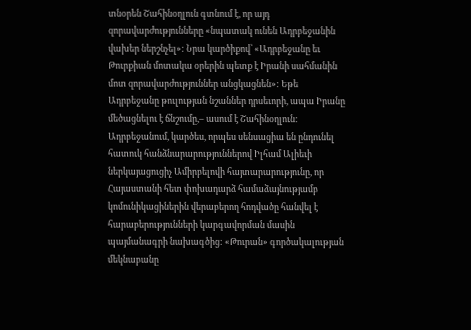տնօրեն Շահինօղլուն գտնում է, որ այդ զորավարժությունները «նպատակ ունեն Ադրբեջանին վախեր ներշնչել»: Նրա կարծիքով՝ «Ադրբեջանը եւ Թուրքիան մոտակա օրերին պետք է Իրանի սահմանին մոտ զորավարժություններ անցկացնեն»: Եթե Ադրբեջանը թուլության նշաններ դրսեւորի, ապա Իրանը մեծացնելու է ճնշումը,– ասում է Շահինօղլուն:
Ադրբեջանում, կարծես, որպես սենսացիա են ընդունել հատուկ հանձնարարություններով Իլհամ Ալիեւի ներկայացուցիչ Ամիրբելովի հայտարարությունը, որ Հայաստանի հետ փոխադարձ համաձայնությամբ կոմունիկացիներին վերաբերող հոդվածը հանվել է հարաբերությունների կարգավորման մասին պայմանագրի նախագծից: «Թուրան» գործակալության մեկնաբանը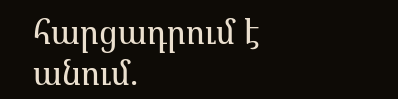հարցադրում է անում.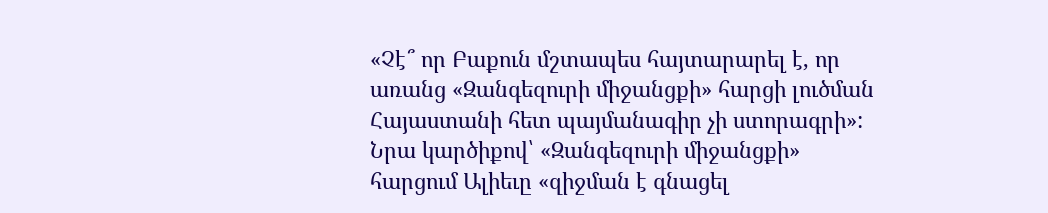«Չէ՞ որ Բաքուն մշտապես հայտարարել է, որ առանց «Զանգեզուրի միջանցքի» հարցի լուծման Հայաստանի հետ պայմանագիր չի ստորագրի»:
Նրա կարծիքով՝ «Զանգեզուրի միջանցքի» հարցում Ալիեւը «զիջման է գնացել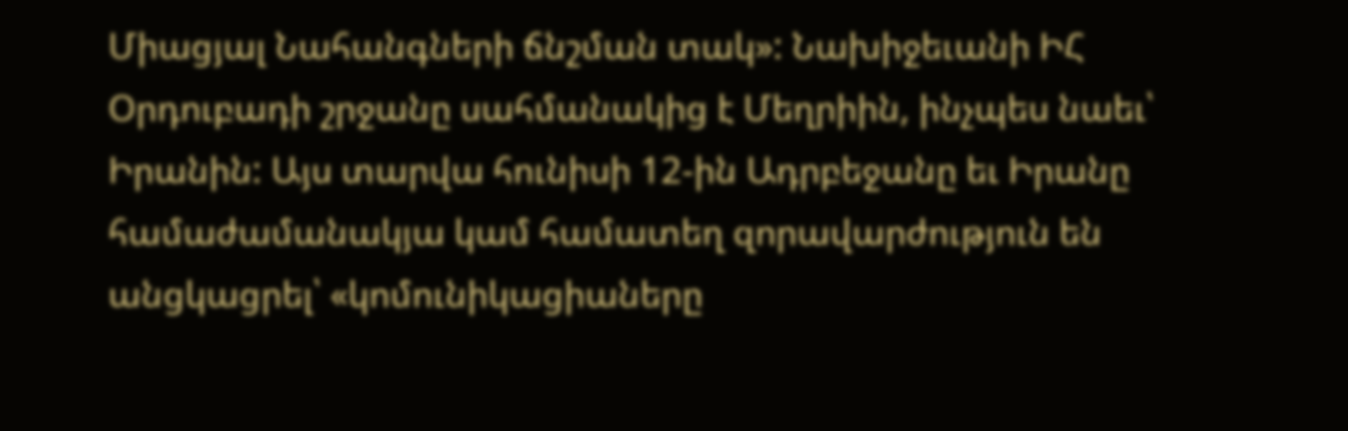Միացյալ Նահանգների ճնշման տակ»: Նախիջեւանի ԻՀ Օրդուբադի շրջանը սահմանակից է Մեղրիին, ինչպես նաեւ՝ Իրանին: Այս տարվա հունիսի 12-ին Ադրբեջանը եւ Իրանը համաժամանակյա կամ համատեղ զորավարժություն են անցկացրել՝ «կոմունիկացիաները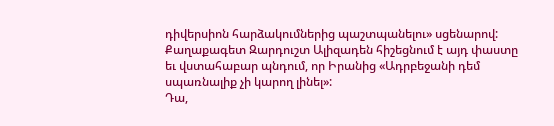դիվերսիոն հարձակումներից պաշտպանելու» սցենարով: Քաղաքագետ Զարդուշտ Ալիզադեն հիշեցնում է այդ փաստը եւ վստահաբար պնդում, որ Իրանից «Ադրբեջանի դեմ սպառնալիք չի կարող լինել»:
Դա,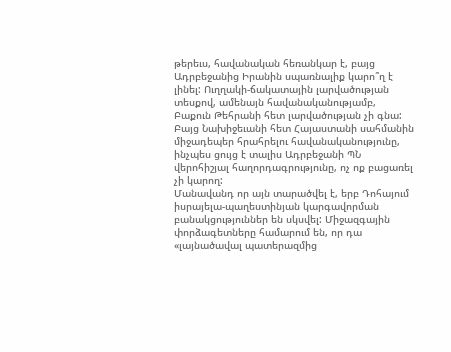թերեւս, հավանական հեռանկար է, բայց Ադրբեջանից Իրանին սպառնալիք կարո՞ղ է լինել: Ուղղակի-ճակատային լարվածության տեսքով, ամենայն հավանականությամբ, Բաքուն Թեհրանի հետ լարվածության չի գնա: Բայց Նախիջեւանի հետ Հայաստանի սահմանին միջադեպեր հրահրելու հավանականությունը, ինչպես ցույց է տալիս Ադրբեջանի ՊՆ վերոհիշյալ հաղորդագրությունը, ոչ ոք բացառել չի կարող:
Մանավանդ որ այն տարածվել է, երբ Դոհայում իսրայելա-պաղեստինյան կարգավորման բանակցություններ են սկսվել: Միջազգային փորձագետները համարում են, որ դա «լայնածավալ պատերազմից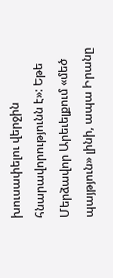խուսափելու վերջին հնարավորությունն է»: Եթե Մերձավոր Արեւելքում «մեծ պայթյուն» լինի, ապա Իրանը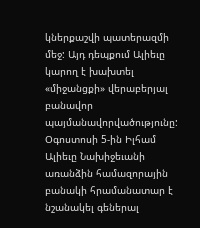կներքաշվի պատերազմի մեջ: Այդ դեպքում Ալիեւը կարող է խախտել «միջանցքի» վերաբերյալ բանավոր պայմանավորվածությունը:
Օգոստոսի 5-ին Իլհամ Ալիեւը Նախիջեւանի առանձին համազորային բանակի հրամանատար է նշանակել գեներալ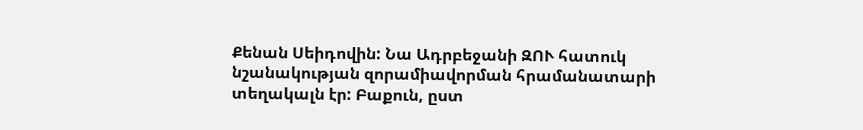Քենան Սեիդովին: Նա Ադրբեջանի ԶՈՒ հատուկ նշանակության զորամիավորման հրամանատարի տեղակալն էր: Բաքուն, ըստ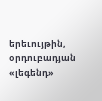երեւույթին, օրդուբադյան «լեգենդ»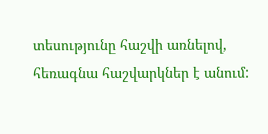տեսությունը հաշվի առնելով, հեռագնա հաշվարկներ է անում: